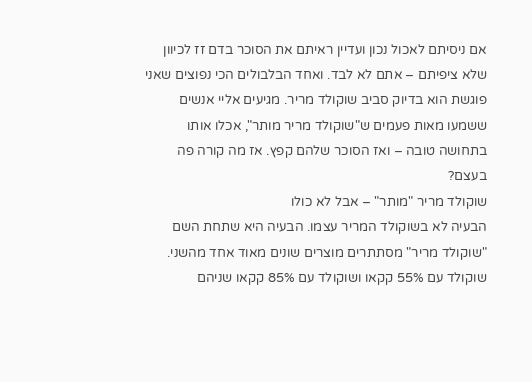אם ניסיתם לאכול נכון ועדיין ראיתם את הסוכר בדם זז לכיוון שלא ציפיתם – אתם לא לבד. ואחד הבלבולים הכי נפוצים שאני פוגשת הוא בדיוק סביב שוקולד מריר. מגיעים אליי אנשים ששמעו מאות פעמים ש"שוקולד מריר מותר", אכלו אותו בתחושה טובה – ואז הסוכר שלהם קפץ. אז מה קורה פה בעצם?
שוקולד מריר "מותר" – אבל לא כולו
הבעיה לא בשוקולד המריר עצמו. הבעיה היא שתחת השם "שוקולד מריר" מסתתרים מוצרים שונים מאוד אחד מהשני. שוקולד עם 55% קקאו ושוקולד עם 85% קקאו שניהם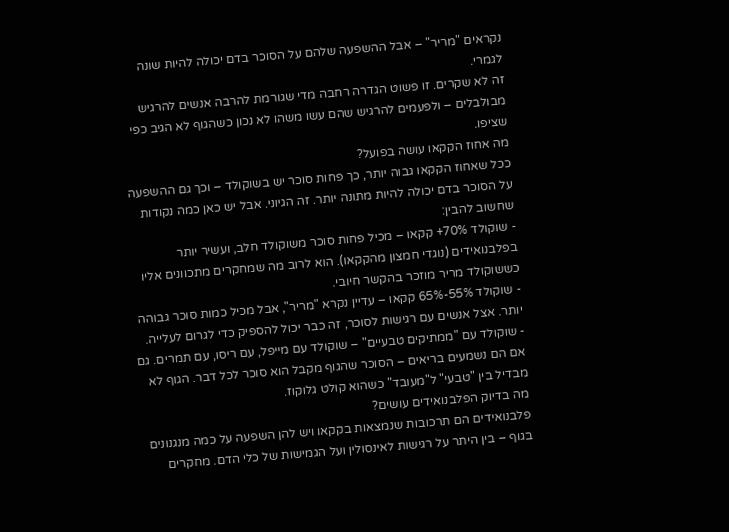נקראים "מריר" – אבל ההשפעה שלהם על הסוכר בדם יכולה להיות שונה לגמרי.
זה לא שקרים. זו פשוט הגדרה רחבה מדי שגורמת להרבה אנשים להרגיש מבולבלים – ולפעמים להרגיש שהם עשו משהו לא נכון כשהגוף לא הגיב כפי שציפו.
מה אחוז הקקאו עושה בפועל?
ככל שאחוז הקקאו גבוה יותר, כך פחות סוכר יש בשוקולד – וכך גם ההשפעה על הסוכר בדם יכולה להיות מתונה יותר. זה הגיוני. אבל יש כאן כמה נקודות שחשוב להבין:
- שוקולד 70%+ קקאו – מכיל פחות סוכר משוקולד חלב, ועשיר יותר בפלבנואידים (נוגדי חמצון מהקקאו). הוא לרוב מה שמחקרים מתכוונים אליו כששוקולד מריר מוזכר בהקשר חיובי.
- שוקולד 55%-65% קקאו – עדיין נקרא "מריר", אבל מכיל כמות סוכר גבוהה יותר. אצל אנשים עם רגישות לסוכר, זה כבר יכול להספיק כדי לגרום לעלייה.
- שוקולד עם "ממתיקים טבעיים" – שוקולד עם מייפל, עם ריסו, עם תמרים. גם אם הם נשמעים בריאים – הסוכר שהגוף מקבל הוא סוכר לכל דבר. הגוף לא מבדיל בין "טבעי" ל"מעובד" כשהוא קולט גלוקוז.
מה בדיוק הפלבנואידים עושים?
פלבנואידים הם תרכובות שנמצאות בקקאו ויש להן השפעה על כמה מנגנונים בגוף – בין היתר על רגישות לאינסולין ועל הגמישות של כלי הדם. מחקרים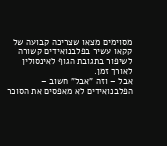מסוימים מצאו שצריכה קבועה של קקאו עשיר בפלבנואידים קשורה לשיפור בתגובת הגוף לאינסולין לאורך זמן.
אבל – וזה "אבל" חשוב – הפלבנואידים לא מאפסים את הסוכר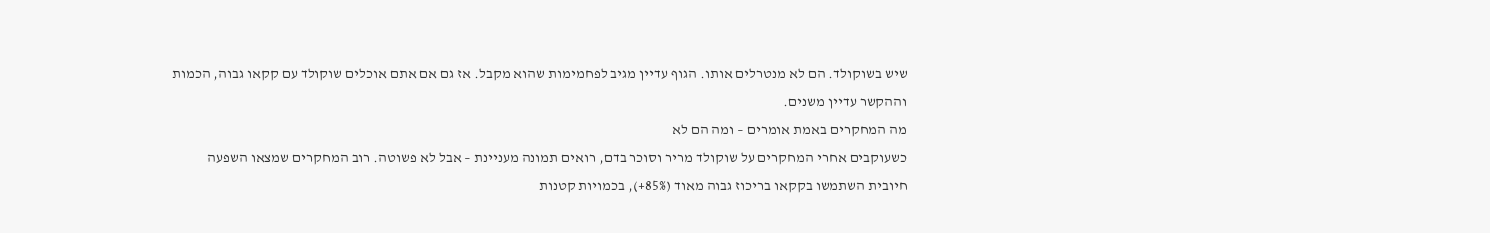שיש בשוקולד. הם לא מנטרלים אותו. הגוף עדיין מגיב לפחמימות שהוא מקבל. אז גם אם אתם אוכלים שוקולד עם קקאו גבוה, הכמות וההקשר עדיין משנים.
מה המחקרים באמת אומרים – ומה הם לא
כשעוקבים אחרי המחקרים על שוקולד מריר וסוכר בדם, רואים תמונה מעניינת – אבל לא פשוטה. רוב המחקרים שמצאו השפעה חיובית השתמשו בקקאו בריכוז גבוה מאוד (85%+), בכמויות קטנות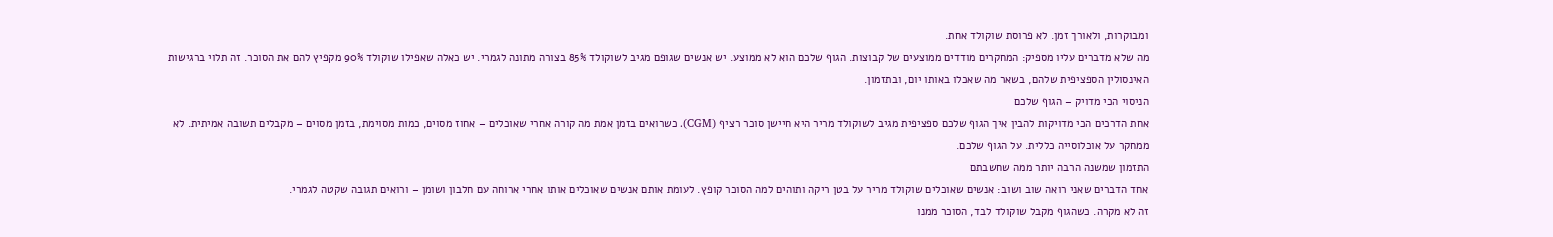ומבוקרות, ולאורך זמן. לא פרוסת שוקולד אחת.
מה שלא מדברים עליו מספיק: המחקרים מודדים ממוצעים של קבוצות. הגוף שלכם הוא לא ממוצע. יש אנשים שגופם מגיב לשוקולד 85% בצורה מתונה לגמרי. יש כאלה שאפילו שוקולד 90% מקפיץ להם את הסוכר. זה תלוי ברגישות האינסולין הספציפית שלהם, בשאר מה שאכלו באותו יום, ובתזמון.
הניסוי הכי מדויק – הגוף שלכם
אחת הדרכים הכי מדויקות להבין איך הגוף שלכם ספציפית מגיב לשוקולד מריר היא חיישן סוכר רציף (CGM). כשרואים בזמן אמת מה קורה אחרי שאוכלים – אחוז מסוים, כמות מסוימת, בזמן מסוים – מקבלים תשובה אמיתית. לא ממחקר על אוכלוסייה כללית. על הגוף שלכם.
התזמון שמשנה הרבה יותר ממה שחשבתם
אחד הדברים שאני רואה שוב ושוב: אנשים שאוכלים שוקולד מריר על בטן ריקה ותוהים למה הסוכר קופץ. לעומת אותם אנשים שאוכלים אותו אחרי ארוחה עם חלבון ושומן – ורואים תגובה שקטה לגמרי.
זה לא מקרה. כשהגוף מקבל שוקולד לבד, הסוכר ממנו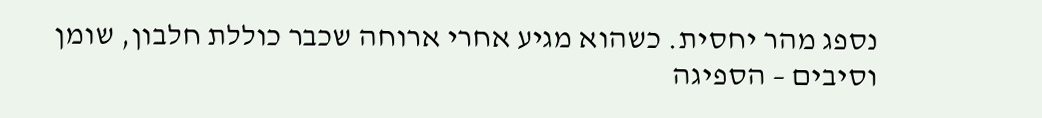נספג מהר יחסית. כשהוא מגיע אחרי ארוחה שכבר כוללת חלבון, שומן וסיבים – הספיגה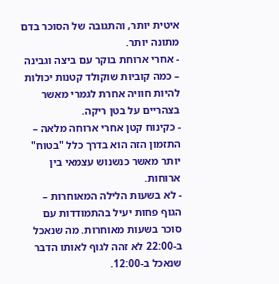איטית יותר, והתגובה של הסוכר בדם מתונה יותר.
- אחרי ארוחת בוקר עם ביצה וגבינה – כמה קוביות שוקולד קטנות יכולות להיות חוויה אחרת לגמרי מאשר בצהריים על בטן ריקה.
- כקינוח קטן אחרי ארוחה מלאה – התזמון הזה הוא בדרך כלל "בטוח" יותר מאשר כנשנוש עצמאי בין ארוחות.
- לא בשעות הלילה המאוחרות – הגוף פחות יעיל בהתמודדות עם סוכר בשעות מאוחרות. מה שנאכל ב-22:00 לא זהה לגוף לאותו הדבר שנאכל ב-12:00.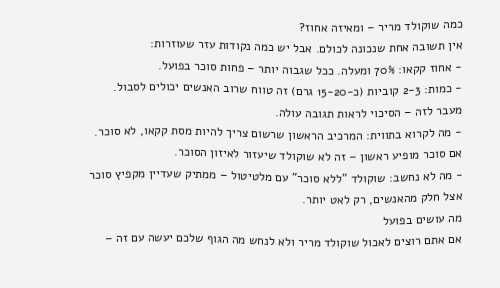כמה שוקולד מריר – ומאיזה אחוז?
אין תשובה אחת שנכונה לכולם. אבל יש כמה נקודות עזר שעוזרות:
- אחוז קקאו: 70% ומעלה. ככל שגבוה יותר – פחות סוכר בפועל.
- כמות: 2-3 קוביות (כ-15-20 גרם) זה טווח שרוב האנשים יכולים לסבול. מעבר לזה – הסיכוי לראות תגובה עולה.
- מה לקרוא בתווית: המרכיב הראשון שרשום צריך להיות מסת קקאו, לא סוכר. אם סוכר מופיע ראשון – זה לא שוקולד שיעזור לאיזון הסוכר.
- מה לא נחשב: שוקולד "ללא סוכר" עם מלטיטול – ממתיק שעדיין מקפיץ סוכר אצל חלק מהאנשים, רק לאט יותר.
מה עושים בפועל
אם אתם רוצים לאכול שוקולד מריר ולא לנחש מה הגוף שלכם יעשה עם זה –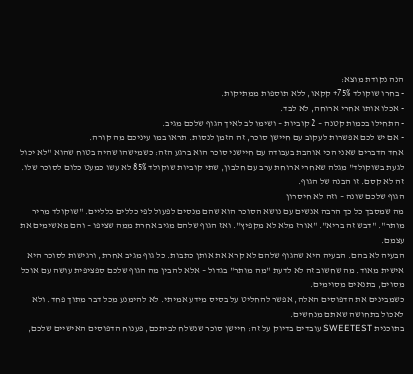הנה נקודת מוצא:
- בחרו שוקולד 75%+ קקאו, ללא תוספות ממתיקות.
- אכלו אותו אחרי ארוחה, לא לבד.
- התחילו בכמות קטנה – 2 קוביות – ושימו לב לאיך הגוף שלכם מגיב.
- אם יש לכם אפשרות לעקוב עם חיישן סוכר, זה הזמן לנסות. תראו במו עיניכם מה קורה.
אחד הדברים שאני הכי אוהבת בעבודה עם חיישני סוכר הוא ברגע הזה: כשמישהו שהיה בטוח שהוא "לא יכול לגעת בשוקולד" מגלה שאחרי ארוחת ערב עם חלבון, שתי קוביות שוקולד 85% לא עשו כמעט כלום לסוכר שלו. זה לא קסם. זו הבנה של הגוף.
הגוף שלכם שונה – וזה לא חיסרון
מה שמסבך כל כך הרבה אנשים עם נושא הסוכר הוא שהם מנסים לפעול לפי כללים כלליים. "שוקולד מריר מותר". "דבש זה בריא". "אורז מלא לא מקפיץ". ואז הגוף שלהם מגיב אחרת ממה שציפו – והם מאשימים את עצמם.
הבעיה לא בהם. הבעיה היא שהגוף שלהם לא קרא את אותן כתבות. כל גוף מגיב אחרת, ורגישות לסוכר היא אישית מאוד. מה שחשוב זה לא לדעת "מה מותר" בגדול – אלא להבין מה הגוף שלכם ספציפית עושה עם אוכל מסוים, בתנאים מסוימים.
כשמבינים את הדפוסים האלה, אפשר להחליט על בסיס מידע אמיתי. לא להימנע מכל דבר מתוך פחד. ולא לאכול בתחושה שאתם מנחשים.
בתוכנית SWEETEST עובדים בדיוק על זה: חיישן סוכר שנשלח לביתכם, פענוח הדפוסים האישיים שלכם,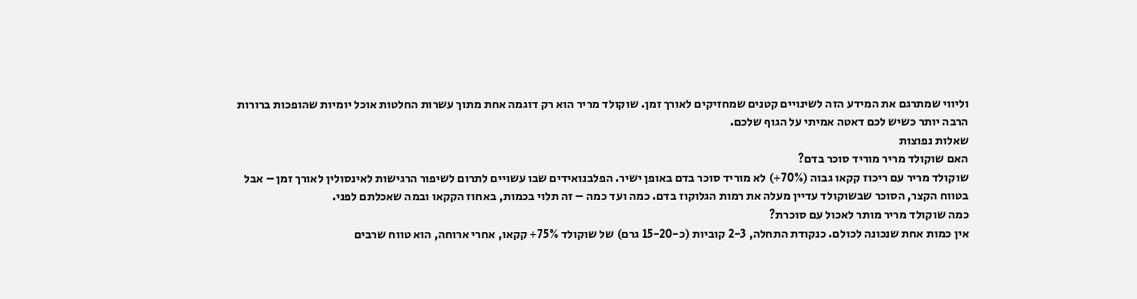וליווי שמתרגם את המידע הזה לשינויים קטנים שמחזיקים לאורך זמן. שוקולד מריר הוא רק דוגמה אחת מתוך עשרות החלטות אוכל יומיות שהופכות ברורות הרבה יותר כשיש לכם דאטה אמיתי על הגוף שלכם.
שאלות נפוצות
האם שוקולד מריר מוריד סוכר בדם?
שוקולד מריר עם ריכוז קקאו גבוה (70%+) לא מוריד סוכר בדם באופן ישיר. הפלבנואידים שבו עשויים לתרום לשיפור הרגישות לאינסולין לאורך זמן – אבל בטווח הקצר, הסוכר שבשוקולד עדיין מעלה את רמות הגלוקוז בדם. כמה ועד כמה – זה תלוי בכמות, באחוז הקקאו ובמה שאכלתם לפני.
כמה שוקולד מריר מותר לאכול עם סוכרת?
אין כמות אחת שנכונה לכולם. כנקודת התחלה, 2-3 קוביות (כ-15-20 גרם) של שוקולד 75%+ קקאו, אחרי ארוחה, הוא טווח שרבים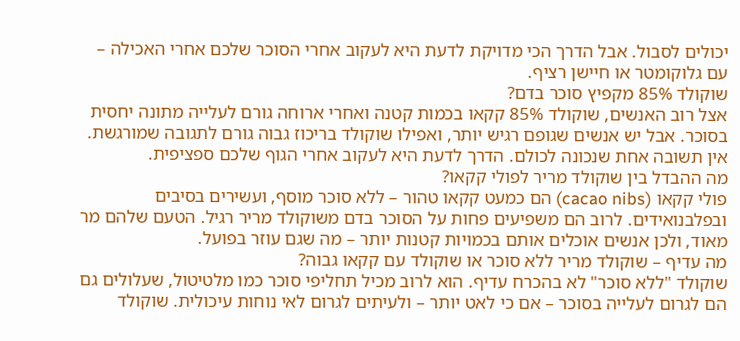יכולים לסבול. אבל הדרך הכי מדויקת לדעת היא לעקוב אחרי הסוכר שלכם אחרי האכילה – עם גלוקומטר או חיישן רציף.
שוקולד 85% מקפיץ סוכר בדם?
אצל רוב האנשים, שוקולד 85% קקאו בכמות קטנה ואחרי ארוחה גורם לעלייה מתונה יחסית בסוכר. אבל יש אנשים שגופם רגיש יותר, ואפילו שוקולד בריכוז גבוה גורם לתגובה שמורגשת. אין תשובה אחת שנכונה לכולם. הדרך לדעת היא לעקוב אחרי הגוף שלכם ספציפית.
מה ההבדל בין שוקולד מריר לפולי קקאו?
פולי קקאו (cacao nibs) הם כמעט קקאו טהור – ללא סוכר מוסף, ועשירים בסיבים ובפלבנואידים. לרוב הם משפיעים פחות על הסוכר בדם משוקולד מריר רגיל. הטעם שלהם מר מאוד, ולכן אנשים אוכלים אותם בכמויות קטנות יותר – מה שגם עוזר בפועל.
מה עדיף – שוקולד מריר ללא סוכר או שוקולד עם קקאו גבוה?
שוקולד "ללא סוכר" לא בהכרח עדיף. הוא לרוב מכיל תחליפי סוכר כמו מלטיטול, שעלולים גם הם לגרום לעלייה בסוכר – אם כי לאט יותר – ולעיתים לגרום לאי נוחות עיכולית. שוקולד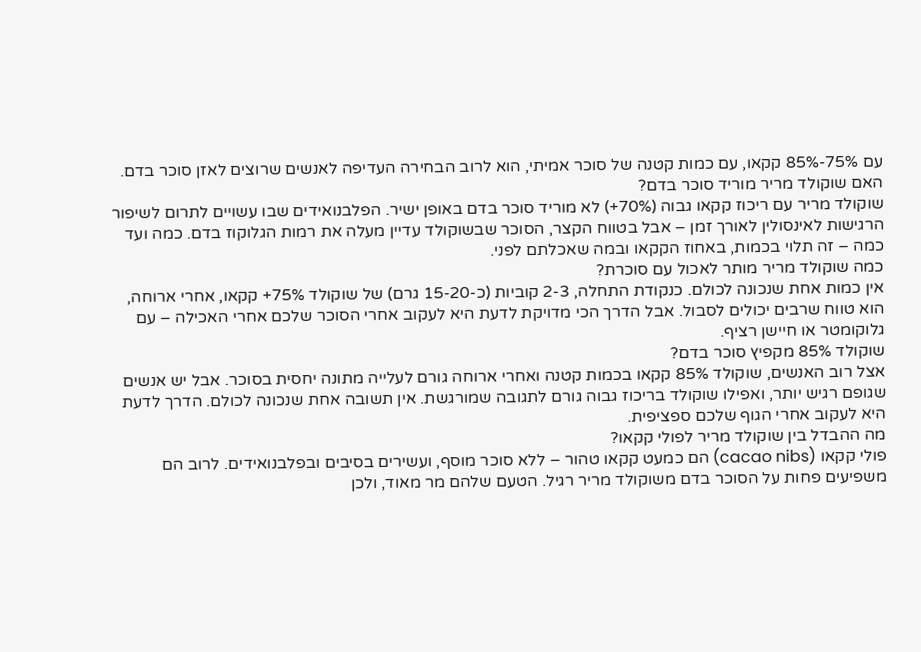עם 75%-85% קקאו, עם כמות קטנה של סוכר אמיתי, הוא לרוב הבחירה העדיפה לאנשים שרוצים לאזן סוכר בדם.
האם שוקולד מריר מוריד סוכר בדם?
שוקולד מריר עם ריכוז קקאו גבוה (70%+) לא מוריד סוכר בדם באופן ישיר. הפלבנואידים שבו עשויים לתרום לשיפור הרגישות לאינסולין לאורך זמן – אבל בטווח הקצר, הסוכר שבשוקולד עדיין מעלה את רמות הגלוקוז בדם. כמה ועד כמה – זה תלוי בכמות, באחוז הקקאו ובמה שאכלתם לפני.
כמה שוקולד מריר מותר לאכול עם סוכרת?
אין כמות אחת שנכונה לכולם. כנקודת התחלה, 2-3 קוביות (כ-15-20 גרם) של שוקולד 75%+ קקאו, אחרי ארוחה, הוא טווח שרבים יכולים לסבול. אבל הדרך הכי מדויקת לדעת היא לעקוב אחרי הסוכר שלכם אחרי האכילה – עם גלוקומטר או חיישן רציף.
שוקולד 85% מקפיץ סוכר בדם?
אצל רוב האנשים, שוקולד 85% קקאו בכמות קטנה ואחרי ארוחה גורם לעלייה מתונה יחסית בסוכר. אבל יש אנשים שגופם רגיש יותר, ואפילו שוקולד בריכוז גבוה גורם לתגובה שמורגשת. אין תשובה אחת שנכונה לכולם. הדרך לדעת היא לעקוב אחרי הגוף שלכם ספציפית.
מה ההבדל בין שוקולד מריר לפולי קקאו?
פולי קקאו (cacao nibs) הם כמעט קקאו טהור – ללא סוכר מוסף, ועשירים בסיבים ובפלבנואידים. לרוב הם משפיעים פחות על הסוכר בדם משוקולד מריר רגיל. הטעם שלהם מר מאוד, ולכן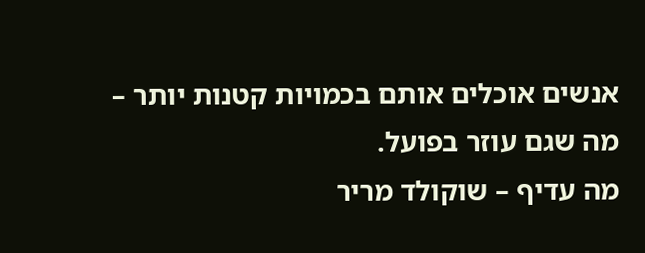אנשים אוכלים אותם בכמויות קטנות יותר – מה שגם עוזר בפועל.
מה עדיף – שוקולד מריר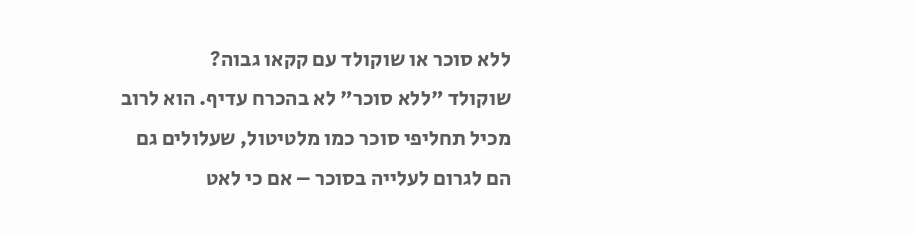ללא סוכר או שוקולד עם קקאו גבוה?
שוקולד "ללא סוכר" לא בהכרח עדיף. הוא לרוב מכיל תחליפי סוכר כמו מלטיטול, שעלולים גם הם לגרום לעלייה בסוכר – אם כי לאט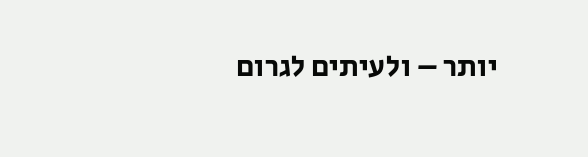יותר – ולעיתים לגרום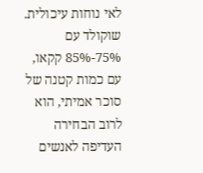לאי נוחות עיכולית. שוקולד עם 75%-85% קקאו, עם כמות קטנה של סוכר אמיתי, הוא לרוב הבחירה העדיפה לאנשים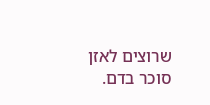שרוצים לאזן סוכר בדם.